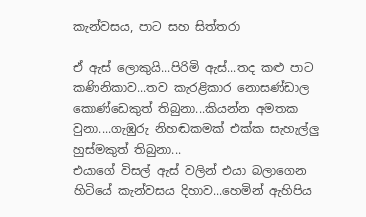කැන්වසය, පාට සහ සිත්තරා

ඒ ඇස් ලොකුයි...පිරිමි ඇස්...තද කළු පාට කණිනිකාව...තව කැරළිකාර නොසණ්ඩාල කොණ්ඩෙකුත් තිබුනා...කියන්න අමතක වුනා....ගැඹුරු නිහඬකමක් එක්ක සැහැල්ලු හුස්මකුත් තිබුනා...
එයාගේ විසල් ඇස් වලින් එයා බලාගෙන හිටියේ කැන්වසය දිහාව...හෙමින් ඇහිපිය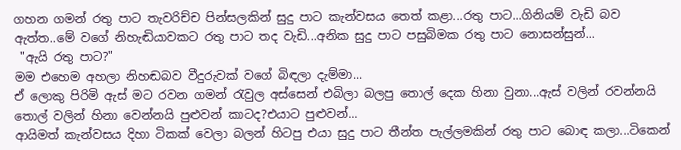ගහන ගමන් රතු පාට තැවරිච්ච පින්සලකින් සුදු පාට කැන්වසය තෙත් කළා...රතු පාට...ගිනියම් වැඩි බව ඇත්ත..මේ වගේ නිහැඬියාවකට රතු පාට තද වැඩි...අනික සුදු පාට පසුබිමක රතු පාට නොසන්සුන්...
 "ඇයි රතු පාට?"
මම එහෙම අහලා නිහඬබව වීදුරුවක් වගේ බිඳලා දැම්මා...
ඒ ලොකු පිරිමි ඇස් මට රවන ගමන් රැවුල අස්සෙන් එබිලා බලපු තොල් දෙක හිනා වුනා...ඇස් වලින් රවන්නයි තොල් වලින් හිනා වෙන්නයි පුළුවන් කාටද?එයාට පුළුවන්...
ආයිමත් කැන්වසය දිහා ටිකක් වෙලා බලන් හිටපු එයා සුදු පාට තීන්ත පැල්ලමකින් රතු පාට බොඳ කලා...ටිකෙන්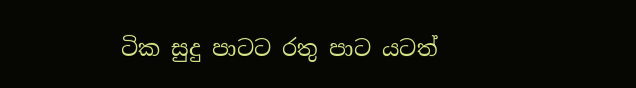ටික සුදු පාටට රතු පාට යටත්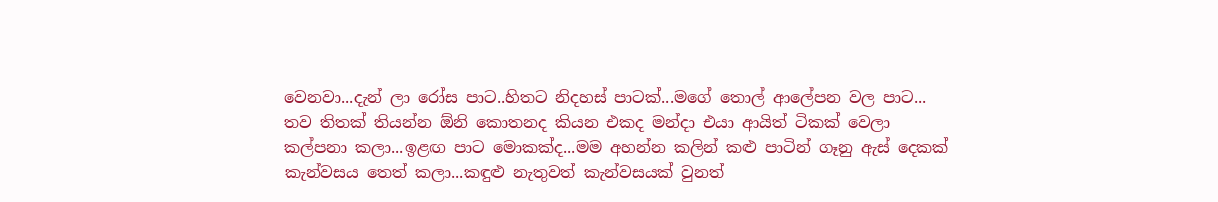වෙනවා...දැන් ලා රෝස පාට..හිතට නිදහස් පාටක්...මගේ තොල් ආලේපන වල පාට...
තව තිතක් තියන්න ඕනි කොතනද කියන එකද මන්දා එයා ආයිත් ටිකක් වෙලා කල්පනා කලා...ඉළඟ පාට මොකක්ද...මම අහන්න කලින් කළු පාටින් ගෑනු ඇස් දෙකක් කැන්වසය තෙත් කලා...කඳුළු නැතුවත් කැන්වසයක් වුනත්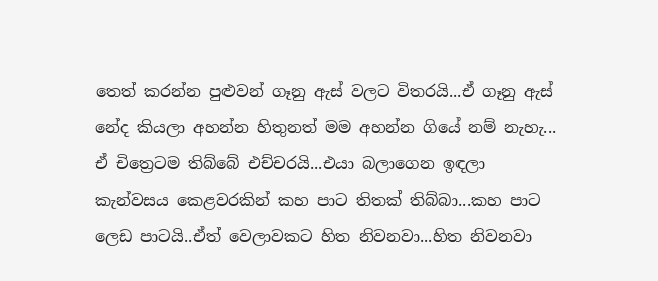තෙත් කරන්න පුළුවන් ගෑනු ඇස් වලට විතරයි...ඒ ගෑනු ඇස් නේද කියලා අහන්න හිතුනත් මම අහන්න ගියේ නම් නැහැ...
ඒ චිත්‍රෙටම තිබ්බේ එච්චරයි...එයා බලාගෙන ඉඳලා කැන්වසය කෙළවරකින් කහ පාට තිතක් තිබ්බා...කහ පාට ලෙඩ පාටයි..ඒත් වෙලාවකට හිත නිවනවා...හිත නිවනවා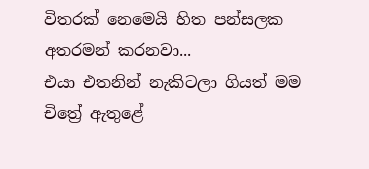විතරක් නෙමෙයි හිත පන්සලක අතරමන් කරනවා...
එයා එතනින් නැකිටලා ගියත් මම චිත්‍රේ ඇතුළේ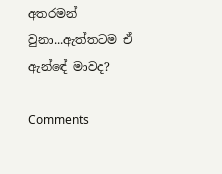අතරමන් වුනා...ඇත්තටම ඒ ඇන්ඳේ මාවද?

Comments